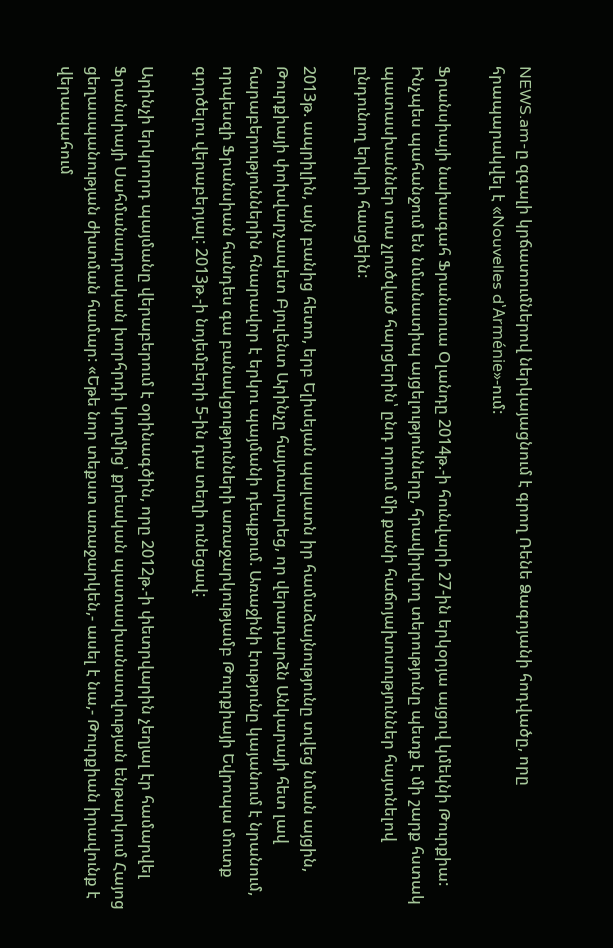NEWS.am-ը զգալի կրճատումներով ներկայացնում է գրող Ռենե Ձագոյանի հոդվածը, որը հրապարակվել է «Nouvelles d՝Arménie»-ում:

Ֆրանսիայի նախագահ Ֆրանսուա Օլանդը 2014թ.-ի հունվարի 27-ին երկօրյա այցով կմեկնի Թուրքիա: Ինչպես պահանջում են նմանատիպ այցելությունները, հրավիրվող տերությունը պետք է մի շարք հստակ պատասխաններ տա չլուծված հարցերին՝ ընդ որում մի քանի հաճոյախոսություններ հայտնելով ընդունող երկրի հասցեին:

2013թ. ապրիլին, այն բանից հետո, երբ Ելիսեյան պալատն իր համաձայնությունը տվեց նման այցին, Թուրքիայի փոխվարչապետ Բյուլենտ Արինչը հայտարարեց, որ վերադարձն Անկարայի հետ լավ հարաբերություններին հնարավոր է երկու պայմանի դեպքում. Առաջինի էությունը կայանում է նրանում, որպեսզի Ֆրանսիան հանդես գա բանակցությունների առաջարկությամբ Թուրքիայի Եվրոպա մուտք գործելու վերաբերյալ: 2013թ.-ի նոյեմբերի 5-ին դա տեղի ունեցավ:

Արինչի երկրորդ պայմանը վերաբերում է օրինագծին, որը 2012թ.-ի փետրվարին չեղյալ էր համարվել Ֆրանսիայի Սահմանադրական խորհրդի կողմից՝ քրեական պատասխանատվության ենթարկում Հայոց ցեղասպանության ժխտման համար: «Եթե նոր տեքստ առաջարկեն,- ասել է նա,- Թուրքիան իրավունք է վերապահում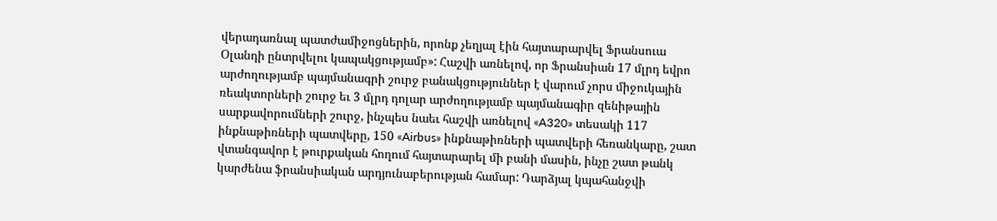վերադառնալ պատժամիջոցներին, որոնք չեղյալ էին հայտարարվել Ֆրանսուա Օլանդի ընտրվելու կապակցությամբ»: Հաշվի առնելով, որ Ֆրանսիան 17 մլրդ եվրո արժողությամբ պայմանագրի շուրջ բանակցություններ է վարում չորս միջուկային ռեակտորների շուրջ եւ 3 մլրդ դոլար արժողությամբ պայմանագիր զենիթային սարքավորումների շուրջ, ինչպես նաեւ հաշվի առնելով «A320» տեսակի 117 ինքնաթիռների պատվերը, 150 «Airbus» ինքնաթիռների պատվերի հեռանկարը, շատ վտանգավոր է թուրքական հողում հայտարարել մի բանի մասին, ինչը շատ թանկ կարժենա ֆրանսիական արդյունաբերության համար: Դարձյալ կպահանջվի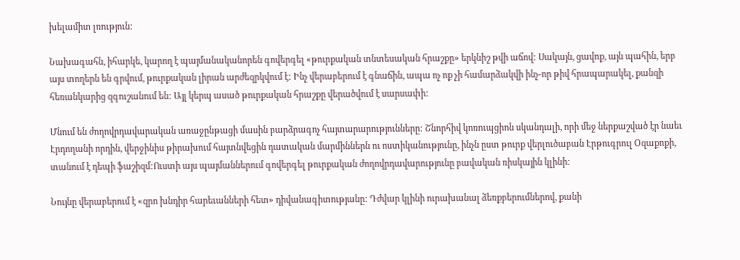խելամիտ լռություն:

Նախագահն, իհարկե, կարող է պայմանականորեն գովերգել «թուրքական տնտեսական հրաշքը» երկնիշ թվի աճով: Սակայն, ցավոք, այն պահին, երբ այս տողերն են գրվում, թուրքական լիրան արժեզրկվում է: Ինչ վերաբերում է գնաճին, ապա ոչ ոք չի համարձակվի ինչ-որ թիվ հրապարակել, քանզի հեռանկարից զգուշանում են: Այլ կերպ ասած թուրքական հրաշքը վերածվում է սարսափի:

Մնում են ժողովրդավարական առաջընթացի մասին բարձրագոչ հայտարարությունները: Շնորհիվ կոռուպցիոն սկանդալի, որի մեջ ներքաշված էր նաեւ Էրդողանի որդին, վերջինիս թիրախում հայտնվեցին դատական մարմիններն ու ոստիկանությունը, ինչն ըստ թուրք վերլուծաբան Էրթուգրուլ Օզաքոքի, տանում է դեպի ֆաշիզմ:Ուստի այս պայմաններում գովերգել թուրքական ժողովրդավարությունը բավական ռիսկային կլինի:

Նույնը վերաբերում է «զրո խնդիր հարեւանների հետ» դիվանագիտությանը: Դժվար կլինի ուրախանալ ձեռքբերումներով, քանի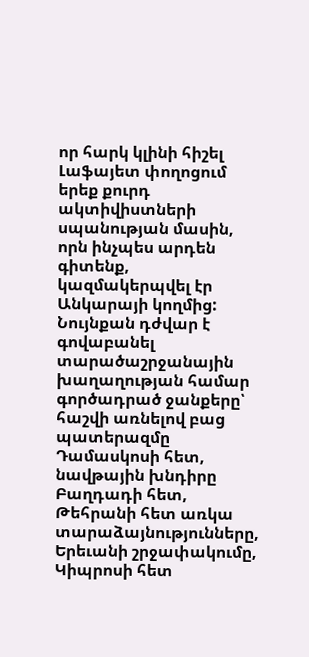որ հարկ կլինի հիշել Լաֆայետ փողոցում երեք քուրդ ակտիվիստների սպանության մասին, որն ինչպես արդեն գիտենք, կազմակերպվել էր Անկարայի կողմից: Նույնքան դժվար է գովաբանել տարածաշրջանային խաղաղության համար գործադրած ջանքերը՝ հաշվի առնելով բաց պատերազմը Դամասկոսի հետ, նավթային խնդիրը Բաղդադի հետ, Թեհրանի հետ առկա տարաձայնությունները, Երեւանի շրջափակումը, Կիպրոսի հետ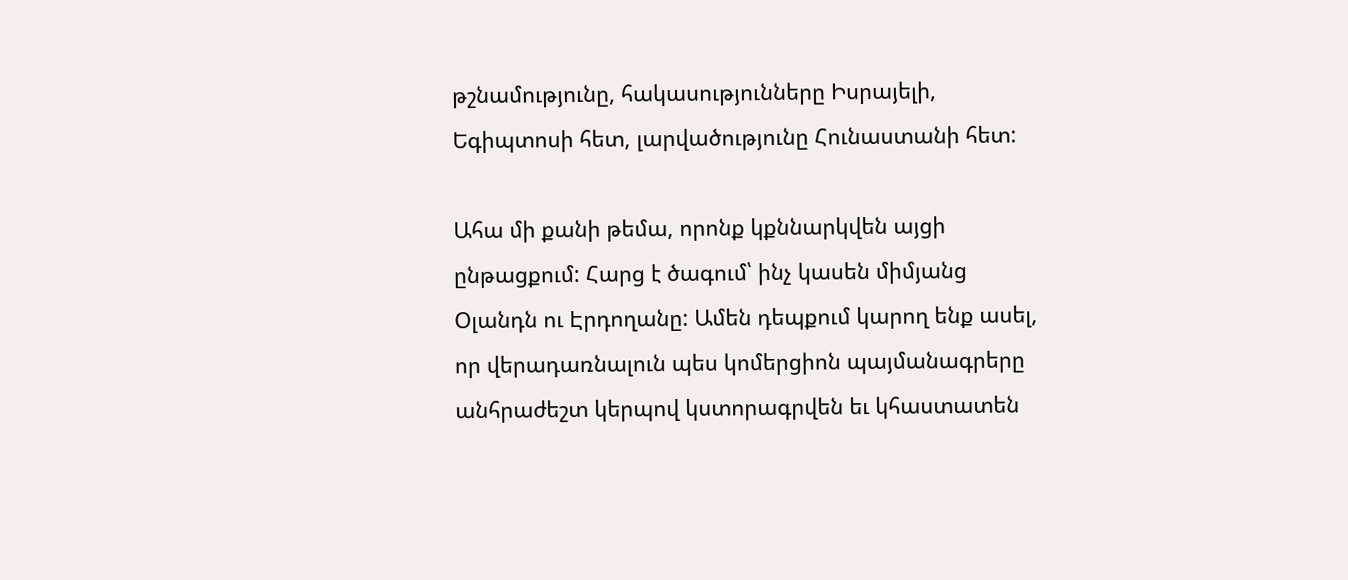թշնամությունը, հակասությունները Իսրայելի, Եգիպտոսի հետ, լարվածությունը Հունաստանի հետ:

Ահա մի քանի թեմա, որոնք կքննարկվեն այցի ընթացքում: Հարց է ծագում՝ ինչ կասեն միմյանց Օլանդն ու Էրդողանը: Ամեն դեպքում կարող ենք ասել, որ վերադառնալուն պես կոմերցիոն պայմանագրերը անհրաժեշտ կերպով կստորագրվեն եւ կհաստատեն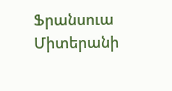Ֆրանսուա Միտերանի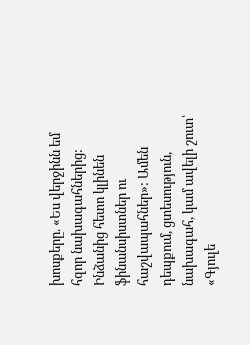խոսքերը. «Ես վերջինն եմ հզոր նախագահներից: Ինձանից հետո կլինեն ֆինանսիստներ ու հաշվապահներ»: Ամեն դեպքում, ցտեսություն, նախագահ, կամ ավելի շուտ՝ «Գյուլե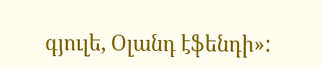գյուլե, Օլանդ էֆենդի»: